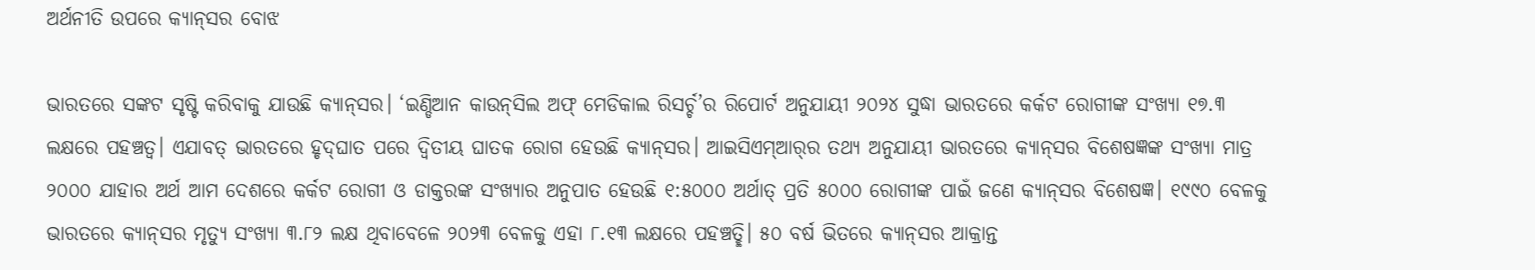ଅର୍ଥନୀତି ଉପରେ କ୍ୟାନ୍‌ସର ବୋଝ

ଭାରତରେ ସଙ୍କଟ ସୃଷ୍ଟି କରିବାକୁ ଯାଉଛି କ୍ୟାନ୍‌ସର। ‘ଇଣ୍ଡିଆନ କାଉନ୍‌ସିଲ ଅଫ୍‌ ମେଡିକାଲ ରିସର୍ଚ୍ଚ’ର ରିପୋର୍ଟ ଅନୁଯାୟୀ ୨୦୨୪ ସୁଦ୍ଧା ଭାରତରେ କର୍କଟ ରୋଗୀଙ୍କ ସଂଖ୍ୟା ୧୭.୩ ଲକ୍ଷରେ ପହଞ୍ଚତ୍ବ। ଏଯାବତ୍‌ ଭାରତରେ ହୃଦ୍‌ଘାତ ପରେ ଦ୍ୱିତୀୟ ଘାତକ ରୋଗ ହେଉଛି କ୍ୟାନ୍‌ସର। ଆଇସିଏମ୍‌ଆର୍‌ର ତଥ୍ୟ ଅନୁଯାୟୀ ଭାରତରେ କ୍ୟାନ୍‌ସର ବିଶେଷଜ୍ଞଙ୍କ ସଂଖ୍ୟା ମାତ୍ର ୨୦୦୦ ଯାହାର ଅର୍ଥ ଆମ ଦେଶରେ କର୍କଟ ରୋଗୀ ଓ ଡାକ୍ତରଙ୍କ ସଂଖ୍ୟାର ଅନୁପାତ ହେଉଛି ୧:୫୦୦୦ ଅର୍ଥାତ୍‌ ପ୍ରତି ୫୦୦୦ ରୋଗୀଙ୍କ ପାଇଁ ଜଣେ କ୍ୟାନ୍‌ସର ବିଶେଷଜ୍ଞ। ୧୯୯୦ ବେଳକୁ ଭାରତରେ କ୍ୟାନ୍‌ସର ମୃତ୍ୟୁ ସଂଖ୍ୟା ୩.୮୨ ଲକ୍ଷ ଥିବାବେଳେ ୨୦୨୩ ବେଳକୁ ଏହା ୮.୧୩ ଲକ୍ଷରେ ପହଞ୍ଚତ୍ଛି। ୫୦ ବର୍ଷ ଭିତରେ କ୍ୟାନ୍‌ସର ଆକ୍ରାନ୍ତ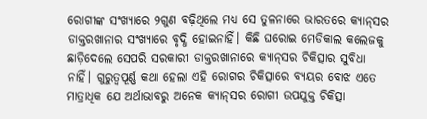ରୋଗୀଙ୍କ ସଂଖ୍ୟାରେ ୨ଗୁଣ ବଢ଼ିଥିଲେ ମଧ୍ୟ ସେ ତୁଳନାରେ ଭାରତରେ କ୍ୟାନ୍‌ସର ଡାକ୍ତରଖାନାର ସଂଖ୍ୟାରେ ବୃଦ୍ଧି ହୋଇନାହିଁ। କିଛି ଘରୋଇ ମେଡିକାଲ କଲେଜକୁ ଛାଡ଼ିଦେଲେ ସେପରି ସରକାରୀ ଡାକ୍ତରଖାନାରେ କ୍ୟାନ୍‌ସର ଚିକିତ୍ସାର ସୁବିଧା ନାହିଁ। ଗୁରୁତ୍ୱପୂର୍ଣ୍ଣ କଥା ହେଲା ଏହି ରୋଗର ଚିକିତ୍ସାରେ ବ୍ୟୟର ବୋଝ ଏତେ ମାତ୍ରାଧିକ ଯେ ଅର୍ଥାଭାବରୁ ଅନେକ କ୍ୟାନ୍‌ସର ରୋଗୀ ଉପଯୁକ୍ତ ଚିକିତ୍ସା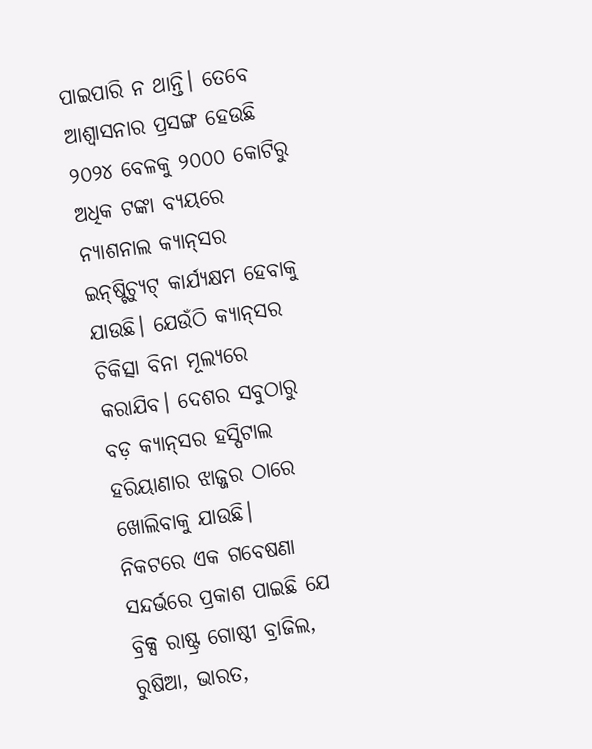ପାଇପାରି ନ ଥାନ୍ତି। ତେବେ ଆଶ୍ୱାସନାର ପ୍ରସଙ୍ଗ ହେଉଛି ୨୦୨୪ ବେଳକୁ ୨୦୦୦ କୋଟିରୁ ଅଧିକ ଟଙ୍କା ବ୍ୟୟରେ ନ୍ୟାଶନାଲ କ୍ୟାନ୍‌ସର ଇନ୍‌ଷ୍ଟିଚ୍ୟୁଟ୍‌ କାର୍ଯ୍ୟକ୍ଷମ ହେବାକୁ ଯାଉଛି। ଯେଉଁଠି କ୍ୟାନ୍‌ସର ଚିକିତ୍ସା ବିନା ମୂଲ୍ୟରେ କରାଯିବ। ଦେଶର ସବୁଠାରୁ ବଡ଼ କ୍ୟାନ୍‌ସର ହସ୍ପିଟାଲ ହରିୟାଣାର ଝାଜ୍ଜର ଠାରେ ଖୋଲିବାକୁ ଯାଉଛି।
ନିକଟରେ ଏକ ଗବେଷଣା ସନ୍ଦର୍ଭରେ ପ୍ରକାଶ ପାଇଛି ଯେ ବ୍ରିକ୍ସ ରାଷ୍ଟ୍ର ଗୋଷ୍ଠୀ ବ୍ରାଜିଲ, ରୁଷିଆ, ଭାରତ,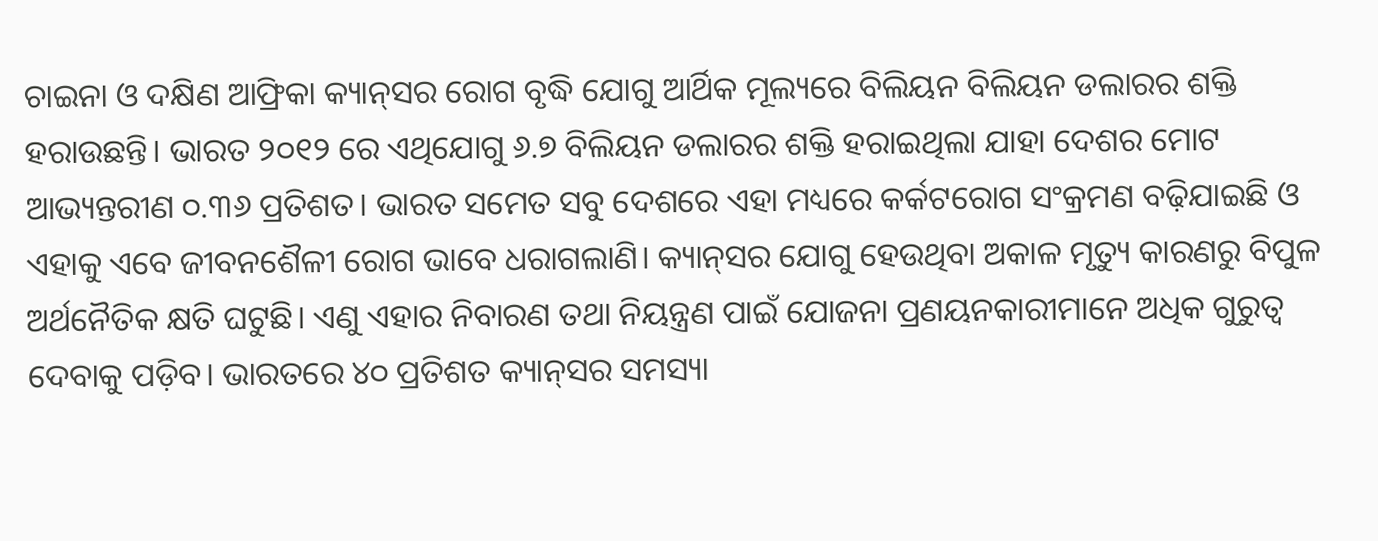ଚାଇନା ଓ ଦକ୍ଷିଣ ଆଫ୍ରିକା କ୍ୟାନ୍‌ସର ରୋଗ ବୃଦ୍ଧି ଯୋଗୁ ଆର୍ଥିକ ମୂଲ୍ୟରେ ବିଲିୟନ ବିଲିୟନ ଡଲାରର ଶକ୍ତି ହରାଉଛନ୍ତି। ଭାରତ ୨୦୧୨ ରେ ଏଥିଯୋଗୁ ୬.୭ ବିଲିୟନ ଡଲାରର ଶକ୍ତି ହରାଇଥିଲା ଯାହା ଦେଶର ମୋଟ ଆଭ୍ୟନ୍ତରୀଣ ୦.୩୬ ପ୍ରତିଶତ। ଭାରତ ସମେତ ସବୁ ଦେଶରେ ଏହା ମଧ୍ୟରେ କର୍କଟରୋଗ ସଂକ୍ରମଣ ବଢ଼ିଯାଇଛି ଓ ଏହାକୁ ଏବେ ଜୀବନଶୈଳୀ ରୋଗ ଭାବେ ଧରାଗଲାଣି। କ୍ୟାନ୍‌ସର ଯୋଗୁ ହେଉଥିବା ଅକାଳ ମୃତ୍ୟୁ କାରଣରୁ ବିପୁଳ ଅର୍ଥନୈତିକ କ୍ଷତି ଘଟୁଛି। ଏଣୁ ଏହାର ନିବାରଣ ତଥା ନିୟନ୍ତ୍ରଣ ପାଇଁ ଯୋଜନା ପ୍ରଣୟନକାରୀମାନେ ଅଧିକ ଗୁରୁତ୍ୱ ଦେବାକୁ ପଡ଼ିବ। ଭାରତରେ ୪୦ ପ୍ରତିଶତ କ୍ୟାନ୍‌ସର ସମସ୍ୟା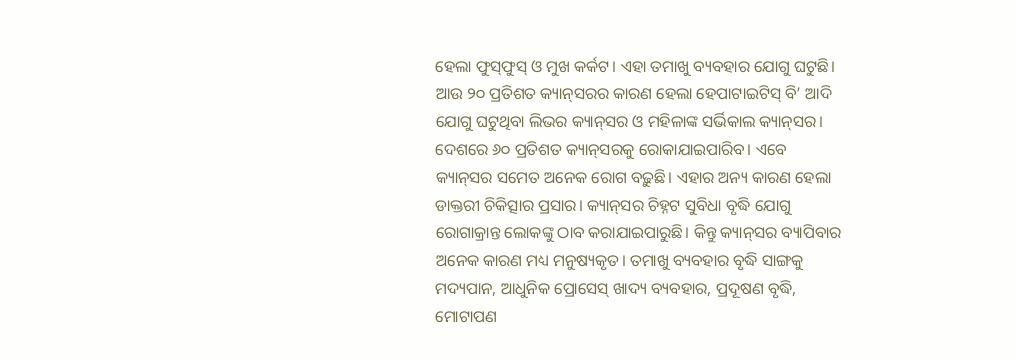ହେଲା ଫୁସ୍‌ଫୁସ୍‌ ଓ ମୁଖ କର୍କଟ। ଏହା ତମାଖୁ ବ୍ୟବହାର ଯୋଗୁ ଘଟୁଛି। ଆଉ ୨୦ ପ୍ରତିଶତ କ୍ୟାନ୍‌ସରର କାରଣ ହେଲା ହେପାଟାଇଟିସ୍‌ ବି’ ଆଦି ଯୋଗୁ ଘଟୁଥିବା ଲିଭର କ୍ୟାନ୍‌ସର ଓ ମହିଳାଙ୍କ ସର୍ଭିକାଲ କ୍ୟାନ୍‌ସର। ଦେଶରେ ୬୦ ପ୍ରତିଶତ କ୍ୟାନ୍‌ସରକୁ ରୋକାଯାଇପାରିବ। ଏବେ କ୍ୟାନ୍‌ସର ସମେତ ଅନେକ ରୋଗ ବଢ଼ୁଛି। ଏହାର ଅନ୍ୟ କାରଣ ହେଲା ଡାକ୍ତରୀ ଚିକିତ୍ସାର ପ୍ରସାର। କ୍ୟାନ୍‌ସର ଚିହ୍ନଟ ସୁବିଧା ବୃଦ୍ଧି ଯୋଗୁ ରୋଗାକ୍ରାନ୍ତ ଲୋକଙ୍କୁ ଠାବ କରାଯାଇପାରୁଛି। କିନ୍ତୁ କ୍ୟାନ୍‌ସର ବ୍ୟାପିବାର ଅନେକ କାରଣ ମଧ୍ୟ ମନୁଷ୍ୟକୃତ। ତମାଖୁ ବ୍ୟବହାର ବୃଦ୍ଧି ସାଙ୍ଗକୁ ମଦ୍ୟପାନ, ଆଧୁନିକ ପ୍ରୋସେସ୍‌ ଖାଦ୍ୟ ବ୍ୟବହାର, ପ୍ରଦୂଷଣ ବୃଦ୍ଧି, ମୋଟାପଣ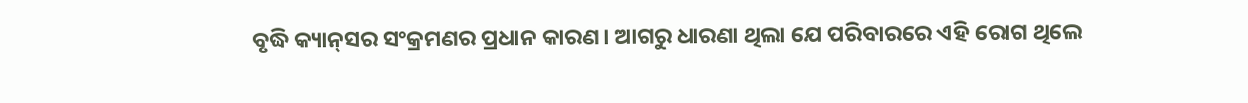ବୃଦ୍ଧି କ୍ୟାନ୍‌ସର ସଂକ୍ରମଣର ପ୍ରଧାନ କାରଣ। ଆଗରୁ ଧାରଣା ଥିଲା ଯେ ପରିବାରରେ ଏହି ରୋଗ ଥିଲେ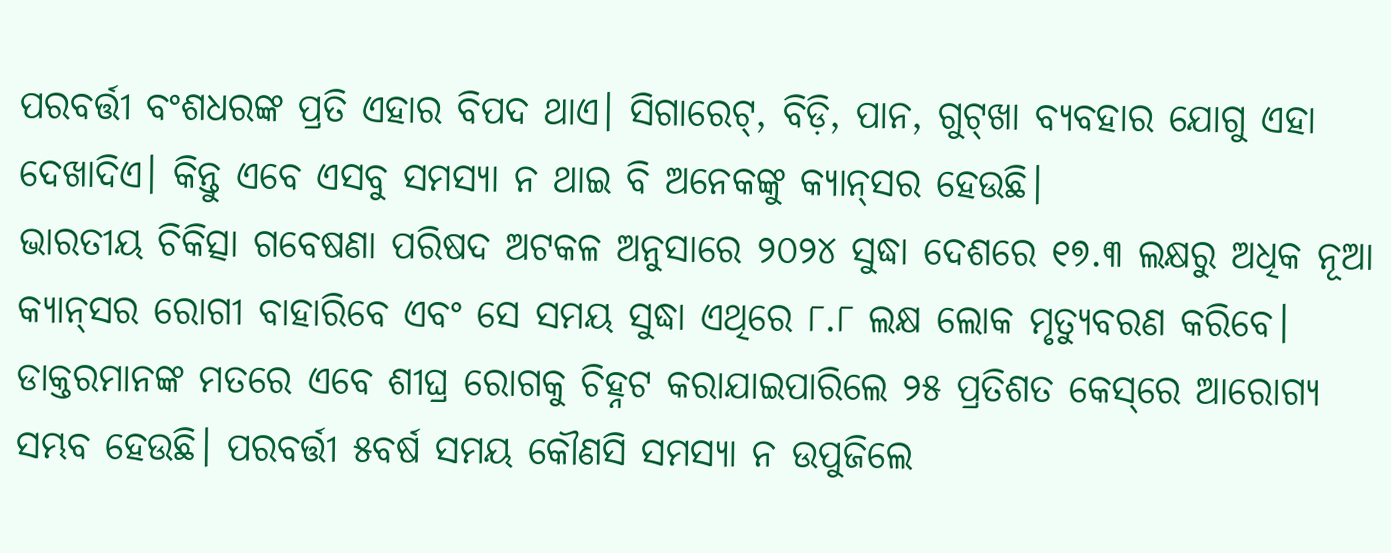ପରବର୍ତ୍ତୀ ବଂଶଧରଙ୍କ ପ୍ରତି ଏହାର ବିପଦ ଥାଏ। ସିଗାରେଟ୍‌, ବିଡ଼ି, ପାନ, ଗୁଟ୍‌ଖା ବ୍ୟବହାର ଯୋଗୁ ଏହା ଦେଖାଦିଏ। କିନ୍ତୁ ଏବେ ଏସବୁ ସମସ୍ୟା ନ ଥାଇ ବି ଅନେକଙ୍କୁ କ୍ୟାନ୍‌ସର ହେଉଛି।
ଭାରତୀୟ ଚିକିତ୍ସା ଗବେଷଣା ପରିଷଦ ଅଟକଳ ଅନୁସାରେ ୨୦୨୪ ସୁଦ୍ଧା ଦେଶରେ ୧୭.୩ ଲକ୍ଷରୁ ଅଧିକ ନୂଆ କ୍ୟାନ୍‌ସର ରୋଗୀ ବାହାରିବେ ଏବଂ ସେ ସମୟ ସୁଦ୍ଧା ଏଥିରେ ୮.୮ ଲକ୍ଷ ଲୋକ ମୃତ୍ୟୁବରଣ କରିବେ। ଡାକ୍ତରମାନଙ୍କ ମତରେ ଏବେ ଶୀଘ୍ର ରୋଗକୁ ଚିହ୍ନଟ କରାଯାଇପାରିଲେ ୨୫ ପ୍ରତିଶତ କେସ୍‌ରେ ଆରୋଗ୍ୟ ସମ୍ଭବ ହେଉଛି। ପରବର୍ତ୍ତୀ ୫ବର୍ଷ ସମୟ କୌଣସି ସମସ୍ୟା ନ ଉପୁଜିଲେ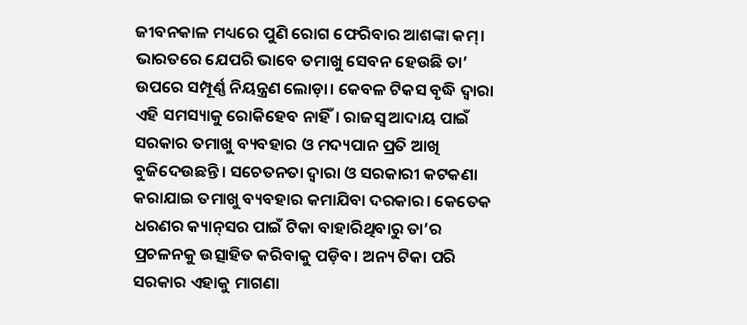ଜୀବନକାଳ ମଧ୍ୟରେ ପୁଣି ରୋଗ ଫେରିବାର ଆଶଙ୍କା କମ୍‌। ଭାରତରେ ଯେପରି ଭାବେ ତମାଖୁ ସେବନ ହେଉଛି ତା’ ଉପରେ ସମ୍ପୂର୍ଣ୍ଣ ନିୟନ୍ତ୍ରଣ ଲୋଡ଼ା। କେବଳ ଟିକସ ବୃଦ୍ଧି ଦ୍ୱାରା ଏହି ସମସ୍ୟାକୁ ରୋକିହେବ ନାହିଁ। ରାଜସ୍ବ ଆଦାୟ ପାଇଁ ସରକାର ତମାଖୁ ବ୍ୟବହାର ଓ ମଦ୍ୟପାନ ପ୍ରତି ଆଖି ବୁଜିଦେଉଛନ୍ତି। ସଚେତନତା ଦ୍ୱାରା ଓ ସରକାରୀ କଟକଣା କରାଯାଇ ତମାଖୁ ବ୍ୟବହାର କମାଯିବା ଦରକାର। କେତେକ ଧରଣର କ୍ୟାନ୍‌ସର ପାଇଁ ଟିକା ବାହାରିଥିବାରୁ ତା’ର ପ୍ରଚଳନକୁ ଉତ୍ସାହିତ କରିବାକୁ ପଡ଼ିବ। ଅନ୍ୟ ଟିକା ପରି ସରକାର ଏହାକୁ ମାଗଣା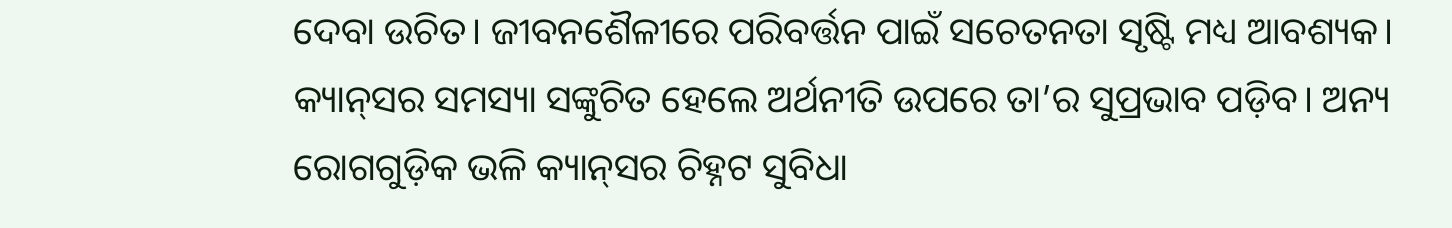ଦେବା ଉଚିତ। ଜୀବନଶୈଳୀରେ ପରିବର୍ତ୍ତନ ପାଇଁ ସଚେତନତା ସୃଷ୍ଟି ମଧ୍ୟ ଆବଶ୍ୟକ। କ୍ୟାନ୍‌ସର ସମସ୍ୟା ସଙ୍କୁଚିତ ହେଲେ ଅର୍ଥନୀତି ଉପରେ ତା’ର ସୁପ୍ରଭାବ ପଡ଼ିବ। ଅନ୍ୟ ରୋଗଗୁଡ଼ିକ ଭଳି କ୍ୟାନ୍‌ସର ଚିହ୍ନଟ ସୁବିଧା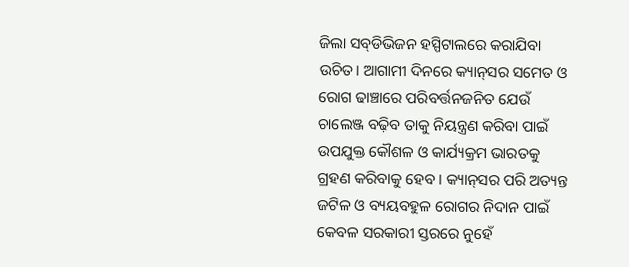ଜିଲା ସବ୍‌ଡିଭିଜନ ହସ୍ପିଟାଲରେ କରାଯିବା ଉଚିତ। ଆଗାମୀ ଦିନରେ କ୍ୟାନ୍‌ସର ସମେତ ଓ ରୋଗ ଢାଞ୍ଚାରେ ପରିବର୍ତ୍ତନଜନିତ ଯେଉଁ ଚାଲେଞ୍ଜ ବଢ଼ିବ ତାକୁ ନିୟନ୍ତ୍ରଣ କରିବା ପାଇଁ ଉପଯୁକ୍ତ କୌଶଳ ଓ କାର୍ଯ୍ୟକ୍ରମ ଭାରତକୁ ଗ୍ରହଣ କରିବାକୁ ହେବ । କ୍ୟାନ୍‌ସର ପରି ଅତ୍ୟନ୍ତ ଜଟିଳ ଓ ବ୍ୟୟବହୁଳ ରୋଗର ନିଦାନ ପାଇଁ କେବଳ ସରକାରୀ ସ୍ତରରେ ନୁହେଁ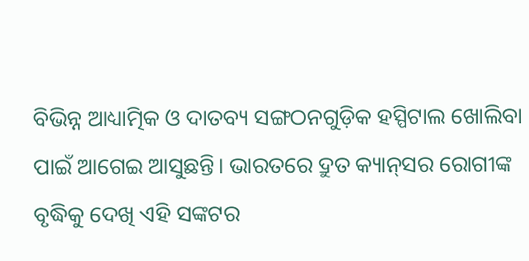ବିଭିନ୍ନ ଆଧ୍ୟାତ୍ମିକ ଓ ଦାତବ୍ୟ ସଙ୍ଗଠନଗୁଡ଼ିକ ହସ୍ପିଟାଲ ଖୋଲିବା ପାଇଁ ଆଗେଇ ଆସୁଛନ୍ତି। ଭାରତରେ ଦ୍ରୁତ କ୍ୟାନ୍‌ସର ରୋଗୀଙ୍କ ବୃଦ୍ଧିକୁ ଦେଖି ଏହି ସଙ୍କଟର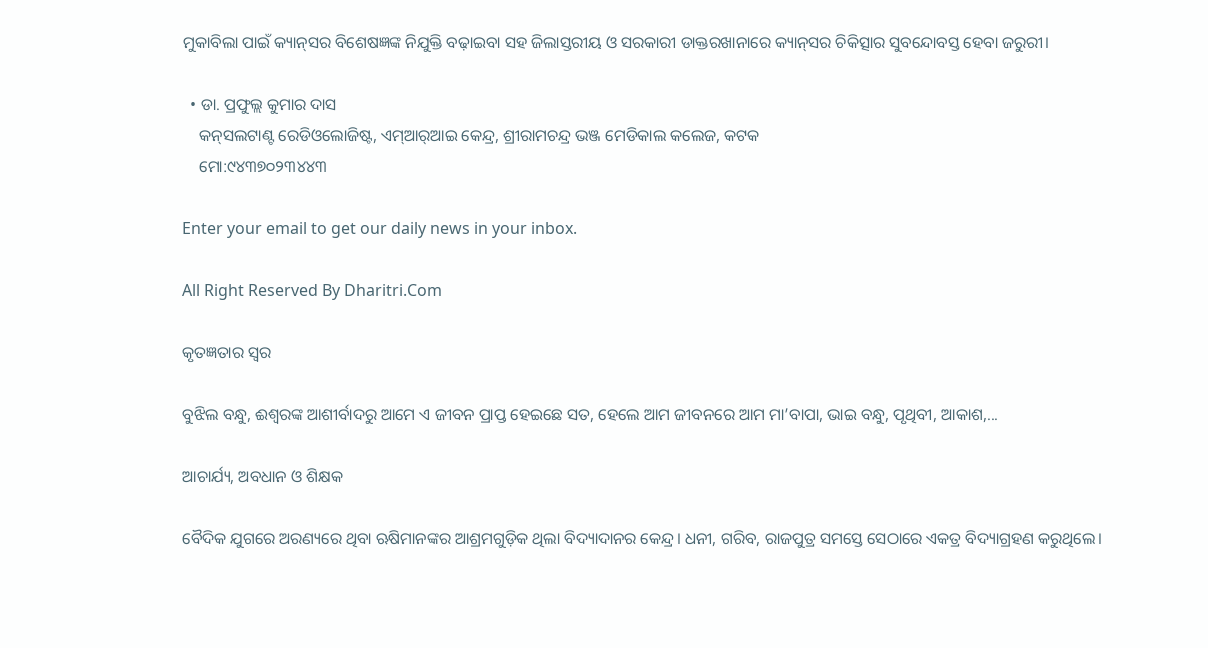ମୁକାବିଲା ପାଇଁ କ୍ୟାନ୍‌ସର ବିଶେଷଜ୍ଞଙ୍କ ନିଯୁକ୍ତି ବଢ଼ାଇବା ସହ ଜିଲାସ୍ତରୀୟ ଓ ସରକାରୀ ଡାକ୍ତରଖାନାରେ କ୍ୟାନ୍‌ସର ଚିକିତ୍ସାର ସୁବନ୍ଦୋବସ୍ତ ହେବା ଜରୁରୀ।

  • ଡା. ପ୍ରଫୁଲ୍ଲ କୁମାର ଦାସ
    କନ୍‌ସଲଟାଣ୍ଟ ରେଡିଓଲୋଜିଷ୍ଟ, ଏମ୍‌ଆର୍‌ଆଇ କେନ୍ଦ୍ର, ଶ୍ରୀରାମଚନ୍ଦ୍ର ଭଞ୍ଜ ମେଡିକାଲ କଲେଜ, କଟକ
    ମୋ:୯୪୩୭୦୨୩୪୪୩

Enter your email to get our daily news in your inbox.

All Right Reserved By Dharitri.Com

କୃତଜ୍ଞତାର ସ୍ବର

ବୁଝିଲ ବନ୍ଧୁ, ଈଶ୍ବରଙ୍କ ଆଶୀର୍ବାଦରୁ ଆମେ ଏ ଜୀବନ ପ୍ରାପ୍ତ ହେଇଛେ ସତ, ହେଲେ ଆମ ଜୀବନରେ ଆମ ମା’ବାପା, ଭାଇ ବନ୍ଧୁ, ପୃଥିବୀ, ଆକାଶ,...

ଆଚାର୍ଯ୍ୟ, ଅବଧାନ ଓ ଶିକ୍ଷକ

ବୈଦିକ ଯୁଗରେ ଅରଣ୍ୟରେ ଥିବା ଋଷିମାନଙ୍କର ଆଶ୍ରମଗୁଡ଼ିକ ଥିଲା ବିଦ୍ୟାଦାନର କେନ୍ଦ୍ର। ଧନୀ, ଗରିବ, ରାଜପୁତ୍ର ସମସ୍ତେ ସେଠାରେ ଏକତ୍ର ବିଦ୍ୟାଗ୍ରହଣ କରୁଥିଲେ।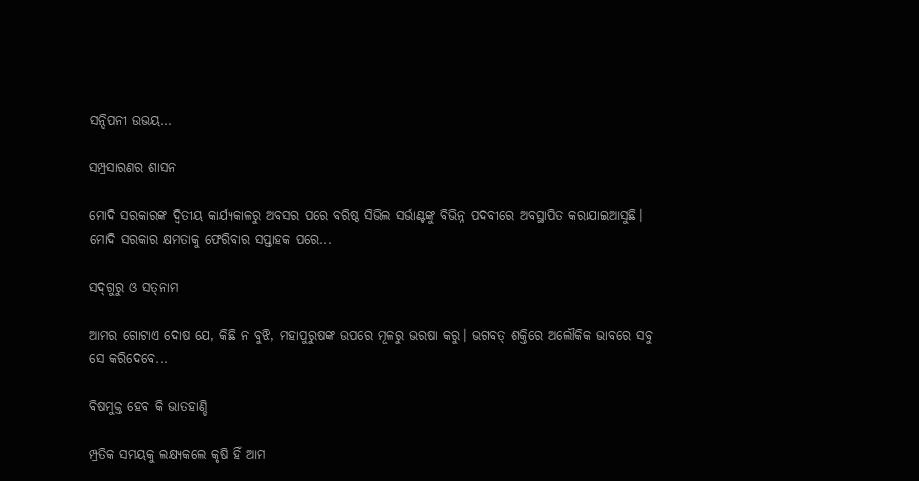ସନ୍ଦିପନୀ ଉଭୟ...

ସମ୍ପ୍ରସାରଣର ଶାସନ

ମୋଦି ସରକାରଙ୍କ ଦ୍ୱିତୀୟ କାର୍ଯ୍ୟକାଳରୁ ଅବସର ପରେ ବରିଷ୍ଠ ସିଭିଲ ସର୍ଭାଣ୍ଟଙ୍କୁ ବିଭିନ୍ନ ପଦବୀରେ ଅବସ୍ଥାପିତ କରାଯାଇଆସୁଛି। ମୋଦି ସରକାର କ୍ଷମତାକୁ ଫେରିବାର ସପ୍ତାହକ ପରେ...

ସଦ୍‌ଗୁରୁ ଓ ସତ୍‌ନାମ

ଆମର ଗୋଟାଏ ଦୋଷ ଯେ, କିଛି ନ ବୁଝି, ମହାପୁରୁଷଙ୍କ ଉପରେ ମୂଳରୁ ଭରଷା କରୁ। ଭଗବତ୍‌ ଶକ୍ତିରେ ଅଲୌକିକ ଭାବରେ ସବୁ ସେ କରିଦେବେ...

ବିଷମୁକ୍ତ ହେବ କି ଭାତହାଣ୍ଡି

ମ୍ପ୍ରତିକ ସମୟକୁ ଲକ୍ଷ୍ୟକଲେ କୃଷି ହିଁ ଆମ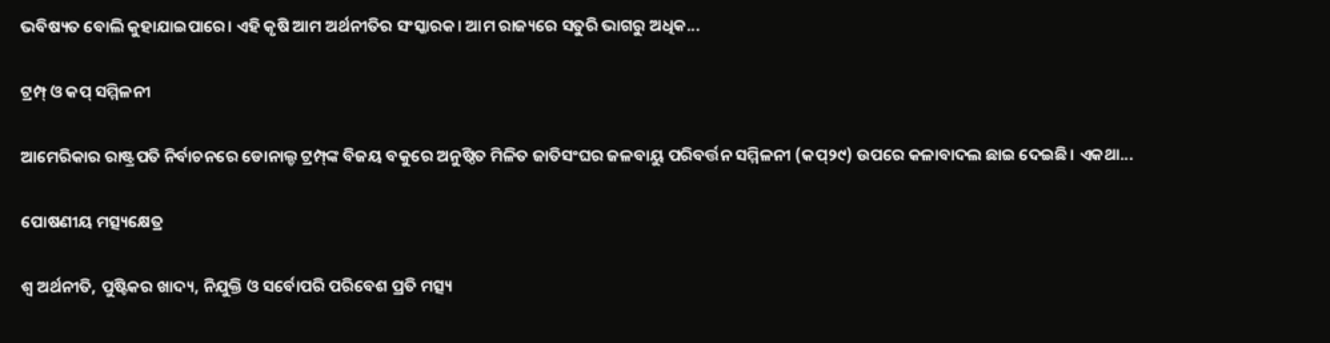ଭବିଷ୍ୟତ ବୋଲି କୁହାଯାଇପାରେ। ଏହି କୃଷି ଆମ ଅର୍ଥନୀତିର ସଂସ୍କାରକ। ଆମ ରାଜ୍ୟରେ ସତୁରି ଭାଗରୁ ଅଧିକ...

ଟ୍ରମ୍ପ୍‌ ଓ କପ୍‌ ସମ୍ମିଳନୀ

ଆମେରିକାର ରାଷ୍ଟ୍ରପତି ନିର୍ବାଚନରେ ଡୋନାଲ୍ଡ ଟ୍ରମ୍ପ୍‌ଙ୍କ ବିଜୟ ବକୁରେ ଅନୁଷ୍ଠିତ ମିଳିତ ଜାତିସଂଘର ଜଳବାୟୁ ପରିବର୍ତ୍ତନ ସମ୍ମିଳନୀ (କପ୍‌୨୯) ଉପରେ କଳାବାଦଲ ଛାଇ ଦେଇଛି। ଏକଥା...

ପୋଷଣୀୟ ମତ୍ସ୍ୟକ୍ଷେତ୍ର

ଶ୍ୱ ଅର୍ଥନୀତି, ପୁଷ୍ଟିକର ଖାଦ୍ୟ, ନିଯୁକ୍ତି ଓ ସର୍ବୋପରି ପରିବେଶ ପ୍ରତି ମତ୍ସ୍ୟ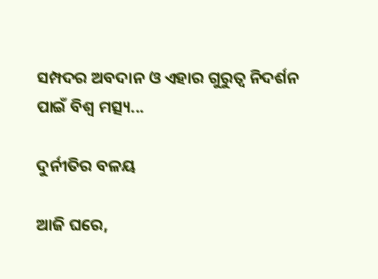ସମ୍ପଦର ଅବଦାନ ଓ ଏହାର ଗୁରୁତ୍ୱ ନିଦର୍ଶନ ପାଇଁ ବିଶ୍ୱ ମତ୍ସ୍ୟ...

ଦୁର୍ନୀତିର ବଳୟ

ଆଜି ଘରେ,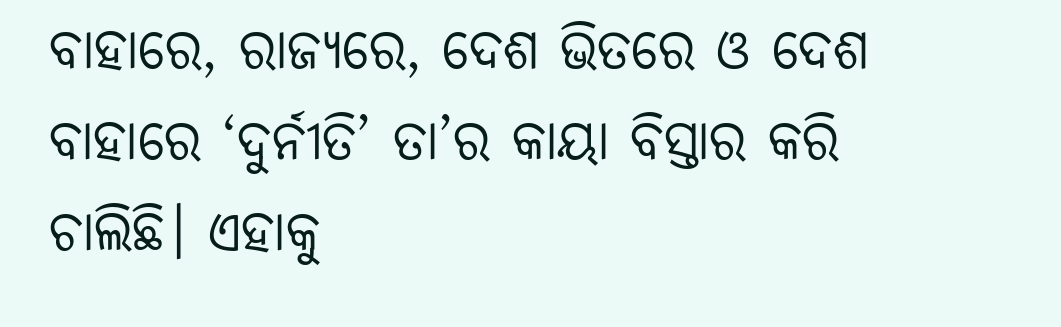ବାହାରେ, ରାଜ୍ୟରେ, ଦେଶ ଭିତରେ ଓ ଦେଶ ବାହାରେ ‘ଦୁର୍ନୀତି’ ତା’ର କାୟା ବିସ୍ତାର କରି ଚାଲିଛି। ଏହାକୁ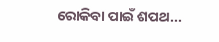ରୋକିବା ପାଇଁ ଶପଥ...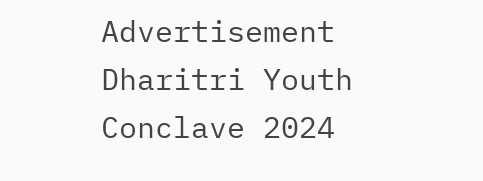Advertisement
Dharitri Youth Conclave 2024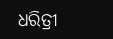ଧରିତ୍ରୀ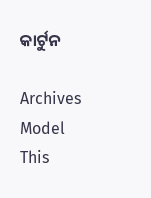କାର୍ଟୁନ

Archives
Model This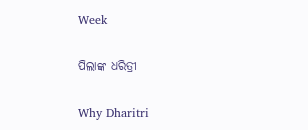Week

ପିଲାଙ୍କ ଧରିତ୍ରୀ

Why Dharitri